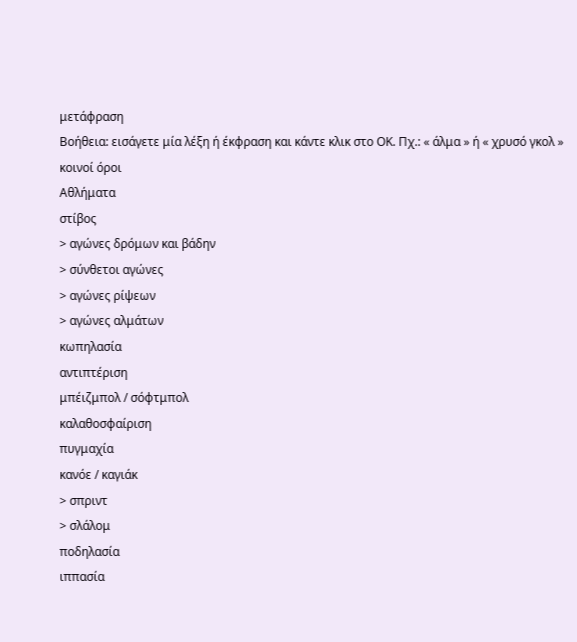μετάφραση
Βοήθεια: εισάγετε μία λέξη ή έκφραση και κάντε κλικ στο ΟΚ. Πχ.: « άλμα » ή « χρυσό γκολ »
κοινοί όροι
Αθλήματα
στίβος
> αγώνες δρόμων και βάδην
> σύνθετοι αγώνες
> αγώνες ρίψεων
> αγώνες αλμάτων
κωπηλασία
αντιπτέριση
μπέιζμπολ / σόφτμπολ
καλαθοσφαίριση
πυγμαχία
κανόε / καγιάκ
> σπριντ
> σλάλομ
ποδηλασία
ιππασία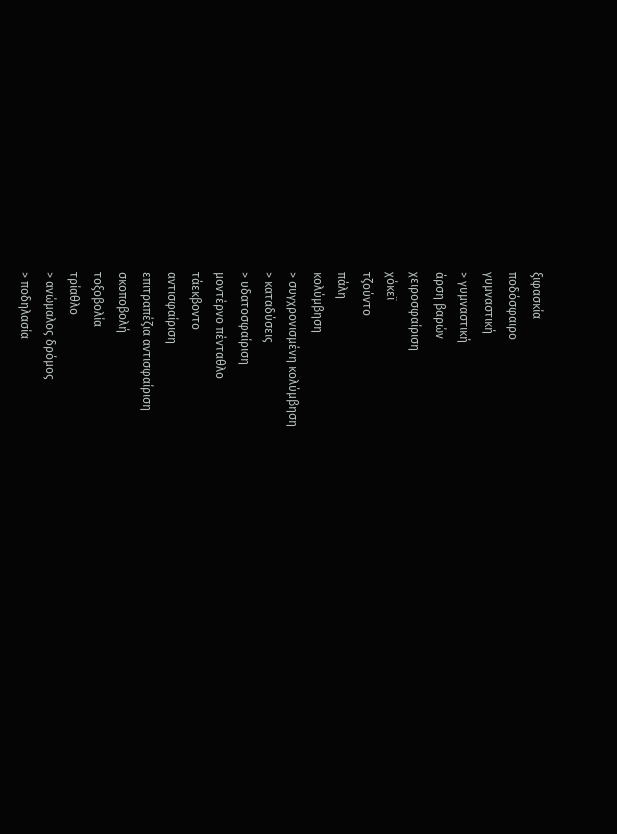ξιφασκία
ποδόσφαιρο
γυμναστική
> γυμναστική
άρση βαρών
χειροσφαίριση
χόκεϊ
τζούντο
πάλη
κολύμβηση
> συγχρονισμένη κολύμβηση
> καταδύσεις
> υδατοσφαίριση
μοντέρνο πένταθλο
τάεκβοντο
αντισφαίριση
επιτραπέζια αντισφαίριση
σκοποβολή
τοξοβολία
τρίαθλο
> ανώμαλος δρόμος
> ποδηλασία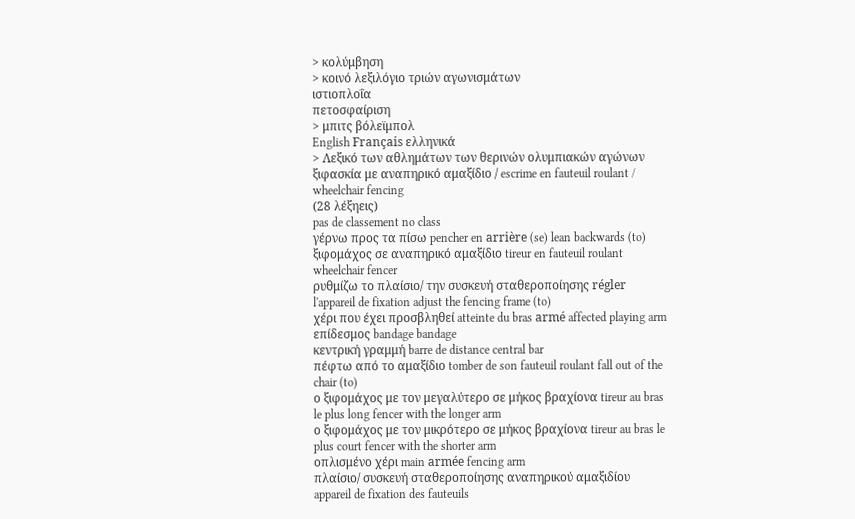> κολύμβηση
> κοινό λεξιλόγιο τριών αγωνισμάτων
ιστιοπλοΐα
πετοσφαίριση
> μπιτς βόλεϊμπολ
English Français ελληνικά
> Λεξικό των αθλημάτων των θερινών ολυμπιακών αγώνων
ξιφασκία με αναπηρικό αμαξίδιο / escrime en fauteuil roulant / wheelchair fencing
(28 λέξηεις)
pas de classement no class
γέρνω προς τα πίσω pencher en arrière (se) lean backwards (to)
ξιφομάχος σε αναπηρικό αμαξίδιο tireur en fauteuil roulant wheelchair fencer
ρυθμίζω το πλαίσιο/ την συσκευή σταθεροποίησης régler l'appareil de fixation adjust the fencing frame (to)
χέρι που έχει προσβληθεί atteinte du bras armé affected playing arm
επίδεσμος bandage bandage
κεντρική γραμμή barre de distance central bar
πέφτω από το αμαξίδιο tomber de son fauteuil roulant fall out of the chair (to)
ο ξιφομάχος με τον μεγαλύτερο σε μήκος βραχίονα tireur au bras le plus long fencer with the longer arm
ο ξιφομάχος με τον μικρότερο σε μήκος βραχίονα tireur au bras le plus court fencer with the shorter arm
οπλισμένο χέρι main armée fencing arm
πλαίσιο/ συσκευή σταθεροποίησης αναπηρικού αμαξιδίου appareil de fixation des fauteuils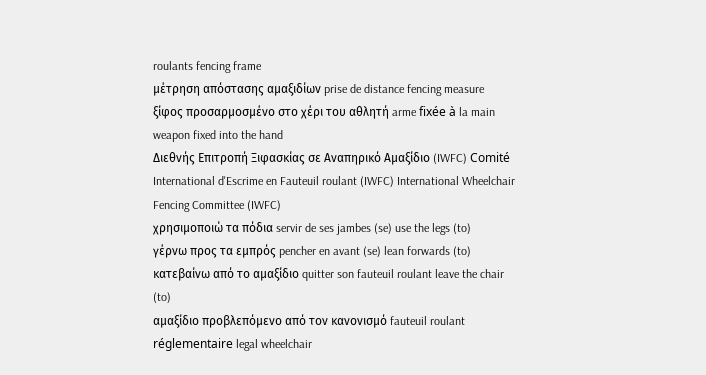roulants fencing frame
μέτρηση απόστασης αμαξιδίων prise de distance fencing measure
ξίφος προσαρμοσμένο στο χέρι του αθλητή arme fixée à la main weapon fixed into the hand
Διεθνής Επιτροπή Ξιφασκίας σε Αναπηρικό Αμαξίδιο (IWFC) Comité International d'Escrime en Fauteuil roulant (IWFC) International Wheelchair Fencing Committee (IWFC)
χρησιμοποιώ τα πόδια servir de ses jambes (se) use the legs (to)
γέρνω προς τα εμπρός pencher en avant (se) lean forwards (to)
κατεβαίνω από το αμαξίδιο quitter son fauteuil roulant leave the chair (to)
αμαξίδιο προβλεπόμενο από τον κανονισμό fauteuil roulant réglementaire legal wheelchair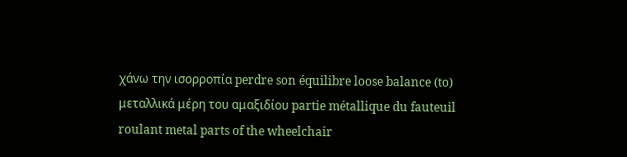χάνω την ισορροπία perdre son équilibre loose balance (to)
μεταλλικά μέρη του αμαξιδίου partie métallique du fauteuil roulant metal parts of the wheelchair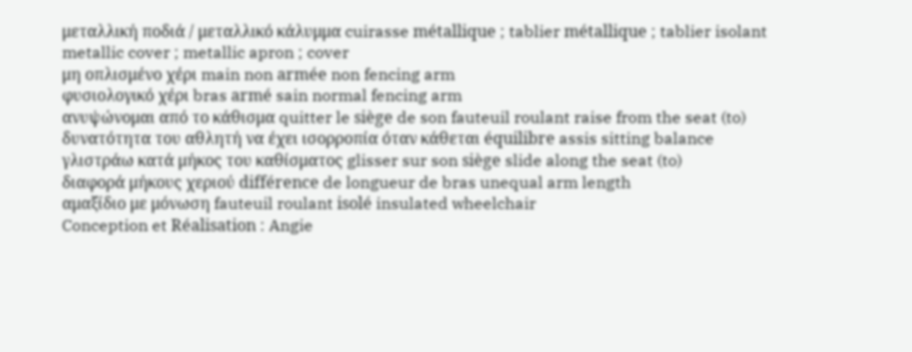μεταλλική ποδιά / μεταλλικό κάλυμμα cuirasse métallique ; tablier métallique ; tablier isolant metallic cover ; metallic apron ; cover
μη οπλισμένο χέρι main non armée non fencing arm
φυσιολογικό χέρι bras armé sain normal fencing arm
ανυψώνομαι από το κάθισμα quitter le siège de son fauteuil roulant raise from the seat (to)
δυνατότητα του αθλητή να έχει ισορροπία όταν κάθεται équilibre assis sitting balance
γλιστράω κατά μήκος του καθίσματος glisser sur son siège slide along the seat (to)
διαφορά μήκους χεριού différence de longueur de bras unequal arm length
αμαξίδιο με μόνωση fauteuil roulant isolé insulated wheelchair
Conception et Réalisation : Angie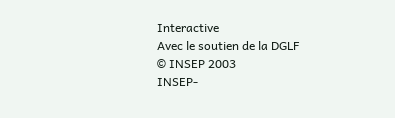Interactive
Avec le soutien de la DGLF
© INSEP 2003
INSEP-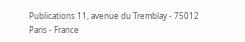Publications 11, avenue du Tremblay - 75012 Paris - France